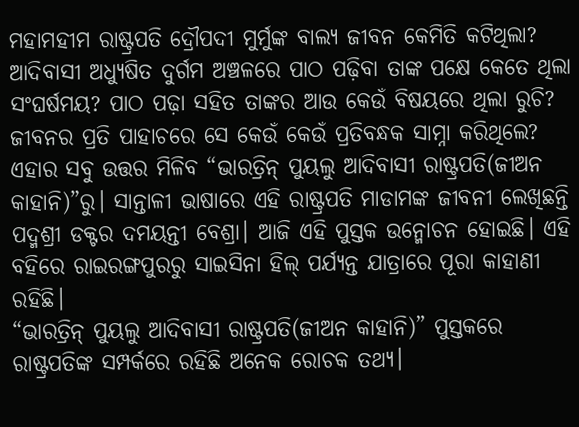ମହାମହୀମ ରାଷ୍ଟ୍ରପତି ଦ୍ରୌପଦୀ ମୁର୍ମୁଙ୍କ ବାଲ୍ୟ ଜୀବନ କେମିତି କଟିଥିଲା? ଆଦିବାସୀ ଅଧ୍ୟୁଷିତ ଦୁର୍ଗମ ଅଞ୍ଚଳରେ ପାଠ ପଢ଼ିବା ତାଙ୍କ ପକ୍ଷେ କେତେ ଥିଲା ସଂଘର୍ଷମୟ? ପାଠ ପଢ଼ା ସହିତ ତାଙ୍କର ଆଉ କେଉଁ ବିଷୟରେ ଥିଲା ରୁଚି? ଜୀବନର ପ୍ରତି ପାହାଚରେ ସେ କେଉଁ କେଉଁ ପ୍ରତିବନ୍ଧକ ସାମ୍ନା କରିଥିଲେ? ଏହାର ସବୁ ଉତ୍ତର ମିଳିବ “ଭାରତ୍ରିନ୍ ପୁୟଲୁ ଆଦିବାସୀ ରାଷ୍ଟ୍ରପତି(ଜୀଅନ କାହାନି)”ରୁ। ସାନ୍ତାଳୀ ଭାଷାରେ ଏହି ରାଷ୍ଟ୍ରପତି ମାଡାମଙ୍କ ଜୀବନୀ ଲେଖିଛନ୍ତି ପଦ୍ମଶ୍ରୀ ଡକ୍ଟର ଦମୟନ୍ତୀ ବେଶ୍ରା। ଆଜି ଏହି ପୁସ୍ତକ ଉନ୍ମୋଚନ ହୋଇଛି। ଏହି ବହିରେ ରାଇରଙ୍ଗପୁରରୁ ସାଇସିନା ହିଲ୍ ପର୍ଯ୍ୟନ୍ତ ଯାତ୍ରାରେ ପୂରା କାହାଣୀ ରହିଛି।
“ଭାରତ୍ରିନ୍ ପୁୟଲୁ ଆଦିବାସୀ ରାଷ୍ଟ୍ରପତି(ଜୀଅନ କାହାନି)” ପୁସ୍ତକରେ ରାଷ୍ଟ୍ରପତିଙ୍କ ସମ୍ପର୍କରେ ରହିଛି ଅନେକ ରୋଚକ ତଥ୍ୟ।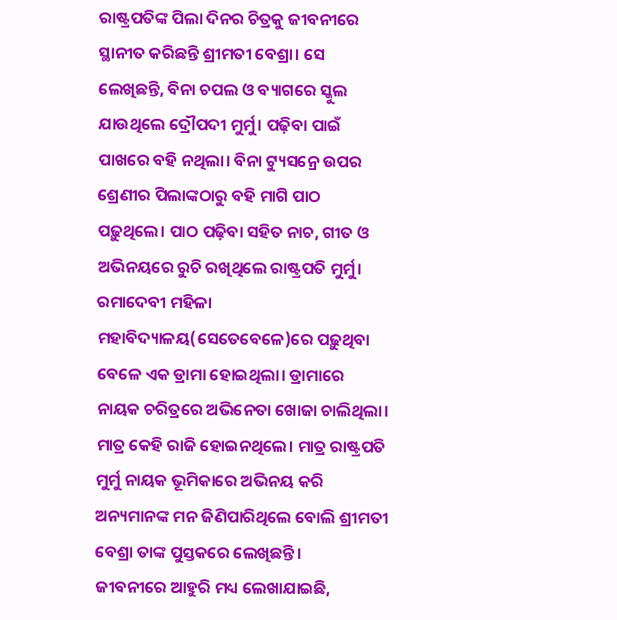ରାଷ୍ଟ୍ରପତିଙ୍କ ପିଲା ଦିନର ଚିତ୍ରକୁ ଜୀବନୀରେ ସ୍ଥାନୀତ କରିଛନ୍ତି ଶ୍ରୀମତୀ ବେଶ୍ରା। ସେ ଲେଖିଛନ୍ତି, ବିନା ଚପଲ ଓ ବ୍ୟାଗରେ ସ୍କୁଲ ଯାଉଥିଲେ ଦ୍ରୌପଦୀ ମୁର୍ମୁ। ପଢ଼ିବା ପାଇଁ ପାଖରେ ବହି ନଥିଲା। ବିନା ଟ୍ୟୁସନ୍ରେ ଉପର ଶ୍ରେଣୀର ପିଲାଙ୍କଠାରୁ ବହି ମାଗି ପାଠ ପଢ଼ୁଥିଲେ। ପାଠ ପଢ଼ିବା ସହିତ ନାଚ, ଗୀତ ଓ ଅଭିନୟରେ ରୁଚି ରଖିଥିଲେ ରାଷ୍ଟ୍ରପତି ମୁର୍ମୁ। ରମାଦେବୀ ମହିଳା ମହାବିଦ୍ୟାଳୟ(ସେତେବେଳେ)ରେ ପଢ଼ୁଥିବା ବେଳେ ଏକ ଡ୍ରାମା ହୋଇଥିଲା। ଡ୍ରାମାରେ ନାୟକ ଚରିତ୍ରରେ ଅଭିନେତା ଖୋଜା ଚାଲିଥିଲା। ମାତ୍ର କେହି ରାଜି ହୋଇନଥିଲେ। ମାତ୍ର ରାଷ୍ଟ୍ରପତି ମୁର୍ମୁ ନାୟକ ଭୂମିକାରେ ଅଭିନୟ କରି ଅନ୍ୟମାନଙ୍କ ମନ ଜିଣିପାରିଥିଲେ ବୋଲି ଶ୍ରୀମତୀ ବେଶ୍ରା ତାଙ୍କ ପୁସ୍ତକରେ ଲେଖିଛନ୍ତି।
ଜୀବନୀରେ ଆହୁରି ମଧ୍ୟ ଲେଖାଯାଇଛି,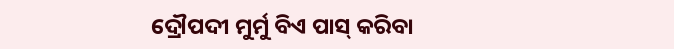ଦ୍ରୌପଦୀ ମୁର୍ମୁ ବିଏ ପାସ୍ କରିବା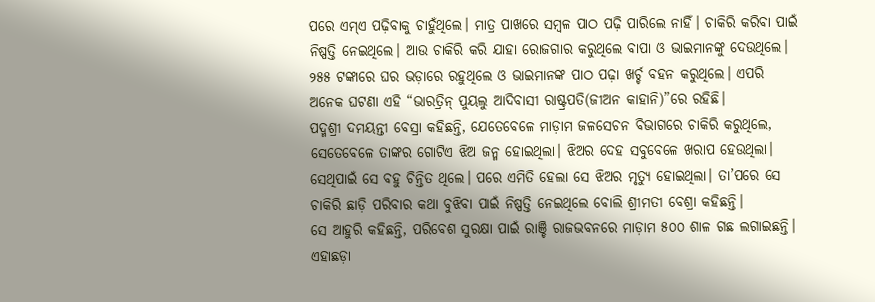ପରେ ଏମ୍ଏ ପଢ଼ିବାକୁ ଚାହୁଁଥିଲେ। ମାତ୍ର ପାଖରେ ସମ୍ୱଳ ପାଠ ପଢ଼ି ପାରିଲେ ନାହିଁ। ଚାକିରି କରିବା ପାଇଁ ନିଷ୍ପତ୍ତି ନେଇଥିଲେ। ଆଉ ଚାକିରି କରି ଯାହା ରୋଜଗାର କରୁଥିଲେ ବାପା ଓ ଭାଇମାନଙ୍କୁ ଦେଉଥିଲେ। ୨୫୫ ଟଙ୍କାରେ ଘର ଭଡ଼ାରେ ରହୁଥିଲେ ଓ ଭାଇମାନଙ୍କ ପାଠ ପଢ଼ା ଖର୍ଚ୍ଚ ବହନ କରୁଥିଲେ। ଏପରି ଅନେକ ଘଟଣା ଏହି “ଭାରତ୍ରିନ୍ ପୁୟଲୁ ଆଦିବାସୀ ରାଷ୍ଟ୍ରପତି(ଜୀଅନ କାହାନି)”ରେ ରହିଛି।
ପଦ୍ମଶ୍ରୀ ଦମୟନ୍ତୀ ବେସ୍ରା କହିଛନ୍ତି, ଯେତେବେଳେ ମାଡ଼ାମ ଜଳସେଚନ ବିଭାଗରେ ଚାକିରି କରୁଥିଲେ, ସେତେବେଳେ ତାଙ୍କର ଗୋଟିଏ ଝିଅ ଜନ୍ମ ହୋଇଥିଲା। ଝିଅର ଦେହ ସବୁବେଳେ ଖରାପ ହେଉଥିଲା। ସେଥିପାଇଁ ସେ ବହୁ ଚିନ୍ତିତ ଥିଲେ। ପରେ ଏମିତି ହେଲା ସେ ଝିଅର ମୃତ୍ୟୁ ହୋଇଥିଲା। ତା’ପରେ ସେ ଚାକିରି ଛାଡ଼ି ପରିବାର କଥା ବୁଝିବା ପାଇଁ ନିଷ୍ପତ୍ତି ନେଇଥିଲେ ବୋଲି ଶ୍ରୀମତୀ ବେଶ୍ରା କହିଛନ୍ତି।
ସେ ଆହୁରି କହିଛନ୍ତି, ପରିବେଶ ସୁରକ୍ଷା ପାଇଁ ରାଞ୍ଚି ରାଜଭବନରେ ମାଡ଼ାମ ୫୦୦ ଶାଳ ଗଛ ଲଗାଇଛନ୍ତି। ଏହାଛଡ଼ା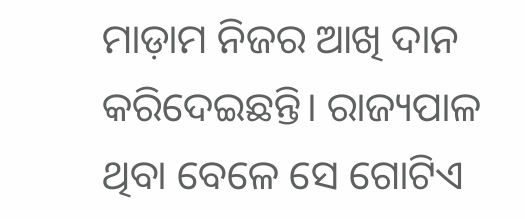ମାଡ଼ାମ ନିଜର ଆଖି ଦାନ କରିଦେଇଛନ୍ତି। ରାଜ୍ୟପାଳ ଥିବା ବେଳେ ସେ ଗୋଟିଏ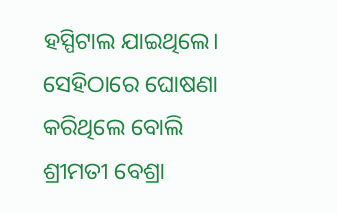ହସ୍ପିଟାଲ ଯାଇଥିଲେ। ସେହିଠାରେ ଘୋଷଣା କରିଥିଲେ ବୋଲି ଶ୍ରୀମତୀ ବେଶ୍ରା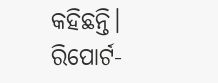କହିଛନ୍ତି।
ରିପୋର୍ଟ-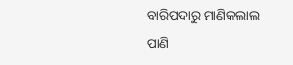ବାରିପଦାରୁ ମାଣିକଲାଲ ପାଣି